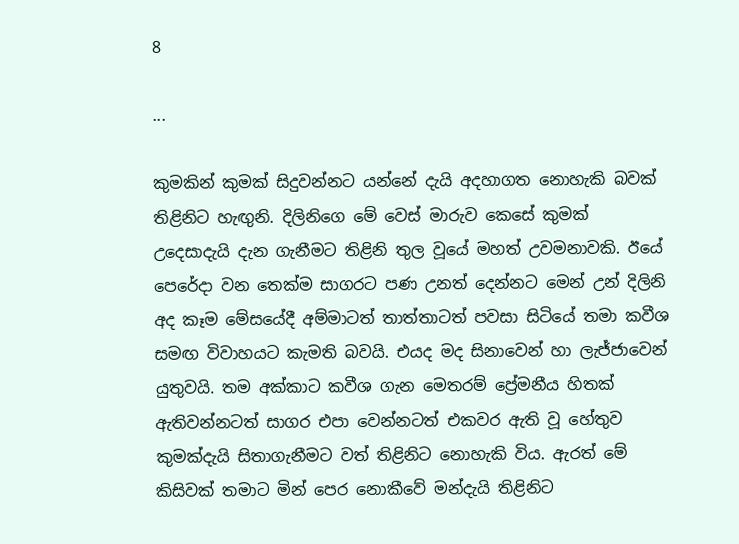8

...

කුමකින් කුමක් සිදුවන්නට යන්නේ දැයි අදහාගත නොහැකි බවක් තිළිනිට හැඟුනි. දිලිනිගෙ මේ වෙස් මාරුව කෙසේ කුමක් උදෙසාදැයි දැන ගැනීමට තිළිනි තුල වූයේ මහත් උවමනාවකි. ඊයේ පෙරේදා වන තෙක්ම සාගරට පණ උනත් දෙන්නට මෙන් උන් දිලිනි අද කෑම මේසයේදී අම්මාටත් තාත්තාටත් පවසා සිටියේ තමා කවීශ  සමඟ විවාහයට කැමති බවයි. එයද මද සිනාවෙන් හා ලැජ්ජාවෙන් යුතුවයි. තම අක්කාට කවීශ ගැන මෙතරම් ප්‍රේමනීය හිතක් ඇතිවන්නටත් සාගර එපා වෙන්නටත් එකවර ඇති වූ හේතුව කුමක්දැයි සිතාගැනීමට වත් තිළිනිට නොහැකි විය. ඇරත් මේ කිසිවක් තමාට මින් පෙර නොකීවේ මන්දැයි තිළිනිට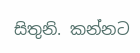සිතුනි. කන්නට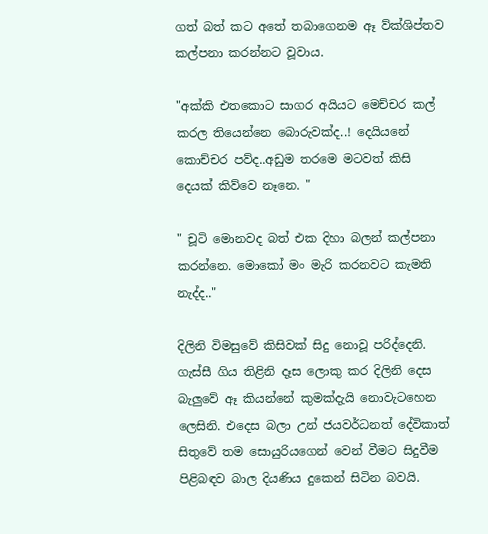ගත් බත් කට අතේ තබාගෙනම ඈ ව්ක්ශිප්තව කල්පනා කරන්නට වූවාය.

"අක්කි එතකොට සාගර අයියට මෙච්චර කල් කරල තියෙන්නෙ බොරුවක්ද..! දෙයියනේ කොච්චර පව්ද..අඩුම තරමෙ මටවත් කිසි දෙයක් කිව්වෙ නෑනෙ. "

" චූටි මොනවද බත් එක දිහා බලන් කල්පනා කරන්නෙ. මොකෝ මං මැරි කරනවට කැමති නැද්ද.."

දිලිනි විමසුවේ කිසිවක් සිදු නොවූ පරිද්දෙනි. ගැස්සී ගිය තිළිනි දෑස ලොකු කර දිලිනි දෙස බැලුවේ ඈ කියන්නේ කුමක්දැයි නොවැටහෙන ලෙසිනි. එදෙස බලා උන් ජයවර්ධනත් දේවිකාත් සිතුවේ තම සොයුරියගෙන් වෙන් වීමට සිදුවීම පිළිබඳව බාල දියණිය දුකෙන් සිටින බවයි.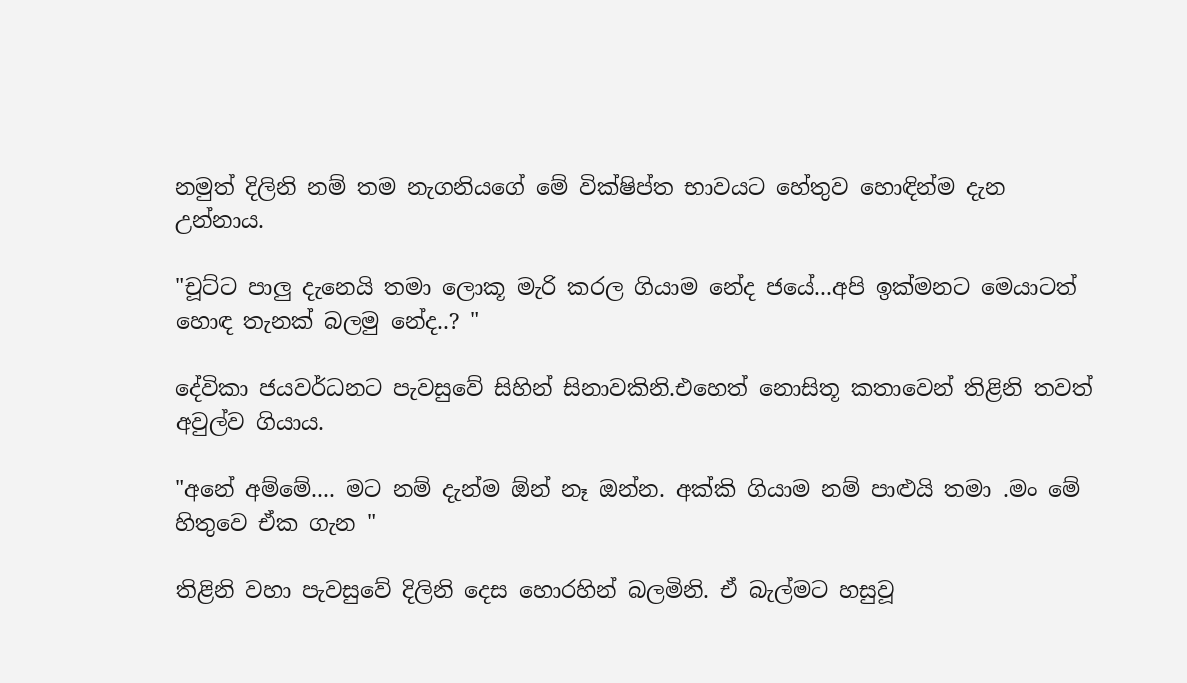නමුත් දිලිනි නම් තම නැගනියගේ මේ වික්ෂිප්ත භාවයට හේතුව හොඳින්ම දැන උන්නාය.

"චූට්ට පාලු දැනෙයි තමා ලොකූ මැරි කරල ගියාම නේද ජයේ...අපි ඉක්මනට මෙයාටත් හොඳ තැනක් බලමු නේද..? "

දේවිකා ජයවර්ධනට පැවසුවේ සිහින් සිනාවකිනි.එහෙත් නොසිතූ කතාවෙන් තිළිනි තවත් අවුල්ව ගියාය.

"අනේ අම්මේ.... මට නම් දැන්ම ඕන් නෑ ඔන්න. අක්කි ගියාම නම් පාළුයි තමා .මං මේ හිතුවෙ ඒක ගැන "

තිළිනි වහා පැවසුවේ දිලිනි දෙස හොරහින් බලමිනි. ඒ බැල්මට හසුවූ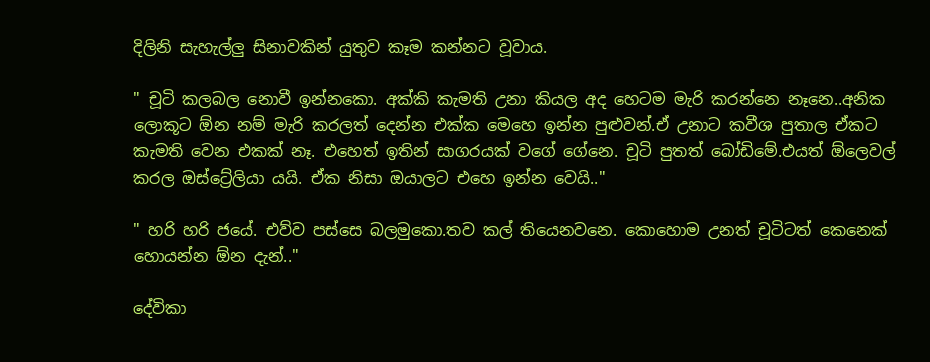දිලිනි සැහැල්ලු සිනාවකින් යුතුව කෑම කන්නට වූවාය.

" චූටි කලබල නොවී ඉන්නකො. අක්කි කැමති උනා කියල අද හෙටම මැරි කරන්නෙ නෑනෙ..අනික ලොකූට ඕන නම් මැරි කරලත් දෙන්න එක්ක මෙහෙ ඉන්න පුළුවන්.ඒ උනාට කවීශ පුතාල ඒකට කැමති වෙන එකක් නෑ. එහෙත් ඉතින් සාගරයක් වගේ ගේනෙ. චූටි පුතත් බෝඩිමේ.එයත් ඕලෙවල් කරල ඔස්ට්‍රේලියා යයි. ඒක නිසා ඔයාලට එහෙ ඉන්න වෙයි.."

" හරි හරි ජයේ. එව්ව පස්සෙ බලමුකො.තව කල් තියෙනවනෙ. කොහොම උනත් චූටිටත් කෙනෙක් හොයන්න ඕන දැන්.."

දේවිකා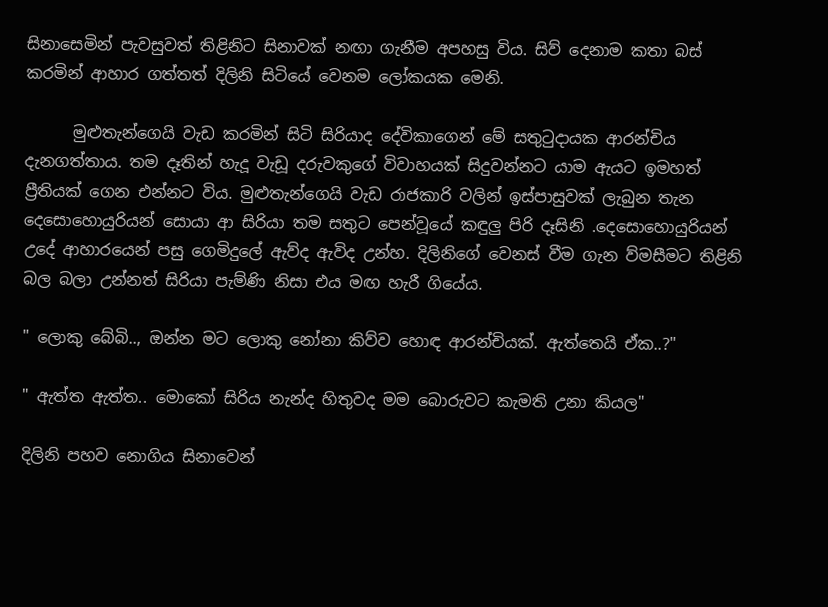සිනාසෙමින් පැවසුවත් තිළිනිට සිනාවක් නඟා ගැනීම අපහසු විය. සිව් දෙනාම කතා බස් කරමින් ආහාර ගත්තත් දිලිනි සිටියේ වෙනම ලෝකයක මෙනි.

      මුළුතැන්ගෙයි වැඩ කරමින් සිටි සිරියාද දේවිකාගෙන් මේ සතුටුදායක ආරන්චිය දැනගත්තාය. තම දෑතින් හැදූ වැඩූ දරුවකුගේ විවාහයක් සිදුවන්නට යාම ඇයට ඉමහත් ප්‍රීතියක් ගෙන එන්නට විය. මුළුතැන්ගෙයි වැඩ රාජකාරි වලින් ඉස්පාසුවක් ලැබුන තැන දෙසොහොයුරියන් සොයා ආ සිරියා තම සතුට පෙන්වූයේ කඳුලු පිරි දෑසිනි .දෙසොහොයුරියන් උදේ ආහාරයෙන් පසු ගෙමිදුලේ ඇව්ද ඇවිද උන්හ. දිලිනිගේ වෙනස් වීම ගැන ව්මසීමට තිළිනි බල බලා උන්නත් සිරියා පැම්ණි නිසා එය මඟ හැරී ගියේය.

" ලොකු බේබි.., ඔන්න මට ලොකු නෝනා කිව්ව හොඳ ආරන්චියක්. ඇත්තෙයි ඒක..?"

" ඇත්ත ඇත්ත.. මොකෝ සිරිය නැන්ද හිතුවද මම බොරුවට කැමති උනා කියල"

දිලිනි පහව නොගිය සිනාවෙන්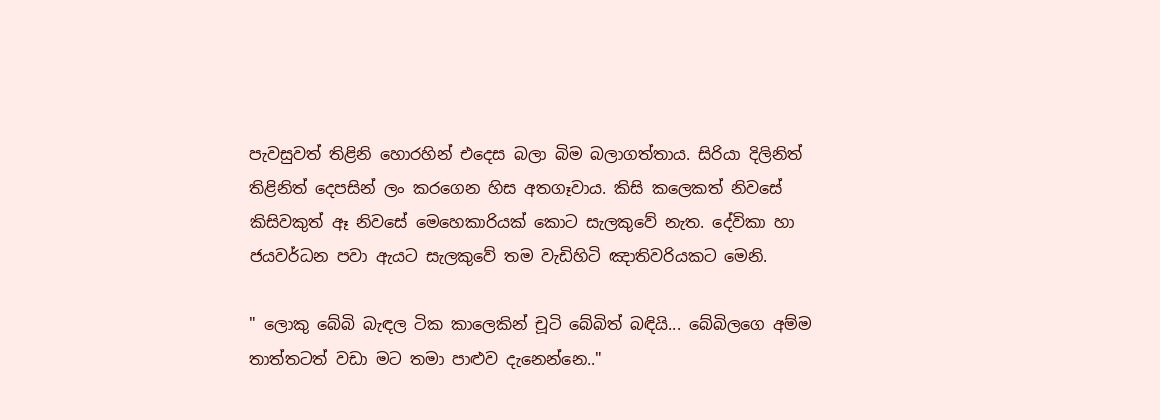පැවසුවත් තිළිනි හොරහින් එදෙස බලා බිම බලාගත්තාය. සිරියා දිලිනිත් තිළිනිත් දෙපසින් ලං කරගෙන හිස අතගෑවාය. කිසි කලෙකත් නිවසේ කිසිවකුත් ඈ නිවසේ මෙහෙකාරියක් කොට සැලකුවේ නැත. දේවිකා හා ජයවර්ධන පවා ඇයට සැලකුවේ තම වැඩිහිටි ඤාතිවරියකට මෙනි.

" ලොකු බේබි බැඳල ටික කාලෙකින් චූටි බේබිත් බඳියි... බේබිලගෙ අම්ම තාත්තටත් වඩා මට තමා පාළුව දැනෙන්නෙ.."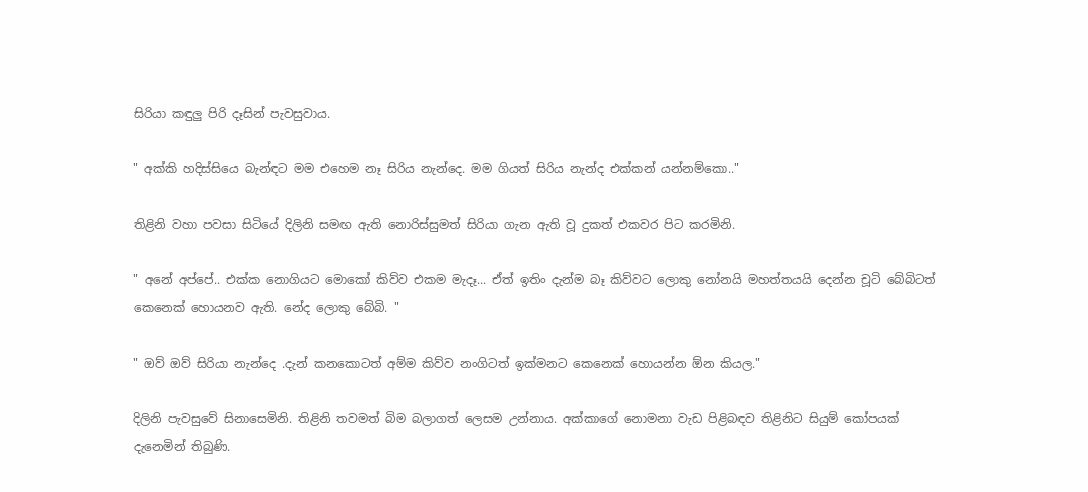සිරියා කඳුලු පිරි දෑසින් පැවසුවාය.

" අක්කි හදිස්සියෙ බැන්ඳට මම එහෙම නෑ සිරිය නැන්දෙ. මම ගියත් සිරිය නැන්ද එක්කන් යන්නම්කො.."

තිළිනි වහා පවසා සිටියේ දිලිනි සමඟ ඇති නොරිස්සුමත් සිරියා ගැන ඇති වූ දුකත් එකවර පිට කරමිනි.

" අනේ අප්පේ.. එක්ක නොගියට මොකෝ කිව්ව එකම මැදෑ... ඒත් ඉතිං දැන්ම බෑ කිව්වට ලොකු නෝනයි මහත්තයයි දෙන්න චූටි බේබිටත් කෙනෙක් හොයනව ඇති. නේද ලොකු බේබි. "

" ඔව් ඔව් සිරියා නැන්දෙ .දැන් කනකොටත් අම්ම කිව්ව නංගිටත් ඉක්මනට කෙනෙක් හොයන්න ඕන කියල."

දිලිනි පැවසුවේ සිනාසෙමිනි. තිළිනි තවමත් බිම බලාගත් ලෙසම උන්නාය. අක්කාගේ නොමනා වැඩ පිළිබඳව තිළිනිට සියුම් කෝපයක් දැනෙමින් තිබුණි.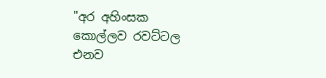"අර අහිංසක කොල්ලව රවට්ටල එනව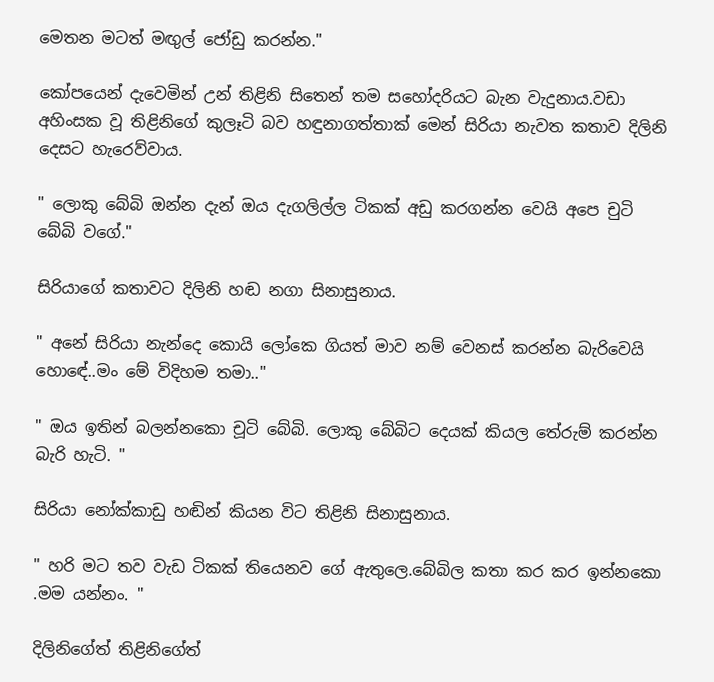මෙතන මටත් මඟුල් ජෝඩු කරන්න."

කෝපයෙන් දැවෙමින් උන් තිළිනි සිතෙන් තම සහෝදරියට බැන වැදුනාය.වඩා අහිංසක වූ තිළිනිගේ කුලෑටි බව හඳුනාගත්තාක් මෙන් සිරියා නැවත කතාව දිලිනි දෙසට හැරෙව්වාය.

" ලොකු බේබි ඔන්න දැන් ඔය දැගලිල්ල ටිකක් අඩු කරගන්න වෙයි අපෙ චුටි බේබි වගේ."

සිරියාගේ කතාවට දිලිනි හඬ නගා සිනාසුනාය.

" අනේ සිරියා නැන්දෙ කොයි ලෝකෙ ගියත් මාව නම් වෙනස් කරන්න බැරිවෙයි හොඳේ..මං මේ විදිහම තමා.."

" ඔය ඉතින් බලන්නකො චූටි බේබි. ලොකු බේබිට දෙයක් කියල තේරුම් කරන්න බැරි හැටි. "

සිරියා නෝක්කාඩු හඬින් කියන විට තිළිනි සිනාසුනාය.

" හරි මට තව වැඩ ටිකක් තියෙනව ගේ ඇතුලෙ.බේබිල කතා කර කර ඉන්නකො .මම යන්නං. "

දිලිනිගේත් තිළිනිගේත්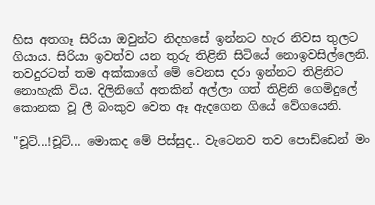හිස අතගෑ සිරියා ඔවුන්ට නිදහසේ ඉන්නට හැර නිවස තුලට ගියාය. සිරියා ඉවත්ව යන තුරු තිළිනි සිටියේ නොඉවසිල්ලෙනි. තවදුරටත් තම අක්කාගේ මේ වෙනස දරා ඉන්නට තිළිනිට නොහැකි විය. දිලිනිගේ අතකින් අල්ලා ගත් තිළිනි ගෙමිදුලේ කොනක වූ ලී බංකුව වෙත ඈ ඇදගෙන ගියේ වේගයෙනි.

"චූට්...!චූට්... මොකද මේ පිස්සුද.. වැටෙනව තව පොඩ්ඩෙන් මං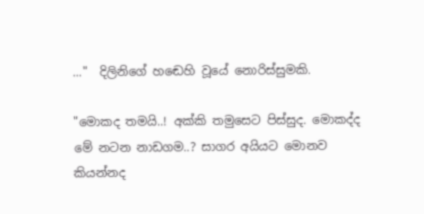..."  දිලිනිගේ හඬෙහි වූයේ නොරිස්සුමකි.

"මොකද තමයි..! අක්කි තමුසෙට පිස්සුද. මොකද්ද මේ නටන නාඩගම..? සාගර අයියට මොනව කියන්නද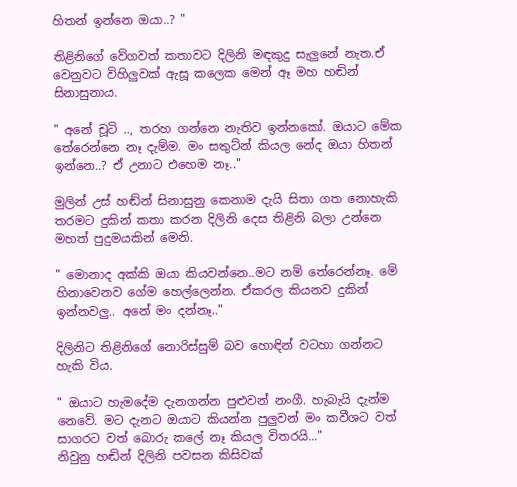හිතන් ඉන්නෙ ඔයා..? "

තිළිනිගේ වේගවත් කතාවට දිලිනි මඳකුදු සැලුනේ නැත.ඒ වෙනුවට විහිලුවක් ඇසූ කලෙක මෙන් ඈ මහ හඬින් සිනාසුනාය.

" අනේ චූටි .., තරහ ගන්නෙ නැතිව ඉන්නකෝ. ඔයාට මේක තේරෙන්නෙ නෑ දැම්ම. මං සතුට්න් කියල නේද ඔයා හිතන් ඉන්නෙ..? ඒ උනාට එහෙම නෑ.."

මුලින් උස් හඬ්න් සිනාසුනු කෙනාම දැයි සිතා ගත නොහැකි තරමට දුකින් කතා කරන දිලිනි දෙස තිළිනි බලා උන්නෙ මහත් පුදුමයකින් මෙනි.

" මොනාද අක්කි ඔයා කියවන්නෙ..මට නම් තේරෙන්නෑ. මේ හිනාවෙනව ගේම හෙල්ලෙන්න. ඒකරල කියනව දුකින් ඉන්නවලු.. අනේ මං දන්නෑ.."

දිලිනිට තිළිනිගේ නොරිස්සුම් බව හොඳින් වටහා ගන්නට හැකි විය.

" ඔයාට හැමදේම දැනගන්න පුළුවන් නංගී. හැබැයි දැන්ම නෙවේ. මට දැනට ඔයාට කියන්න පුලුවන් මං කවීශට වත් සාගරට වත් බොරු කලේ නෑ කියල විතරයි..."
නිවුනු හඬින් දිලිනි පවසන කිසිවක්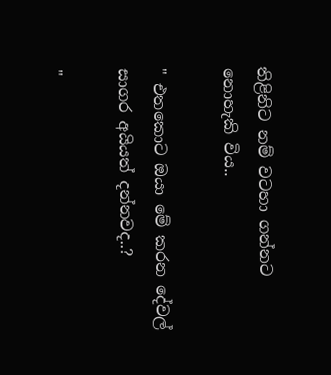තිළිනිට නම් වටහා ගන්නට නොහැකි විය..

" එතකොට ඔයා මේ කරන දේවල් සාගර අයියත් දන්නවද..?

"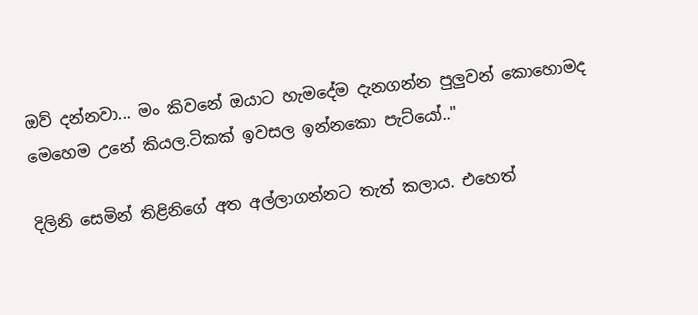ඔව් දන්නවා... මං කිවනේ ඔයාට හැමදේම දැනගන්න පුලුවන් කොහොමද මෙහෙම උනේ කියල.ටිකක් ඉවසල ඉන්නකො පැට්යෝ.."

දිලිනි සෙමින් තිළිනිගේ අත අල්ලාගන්නට තැත් කලාය. එහෙත්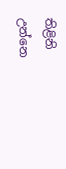තිළිනි උන්නෙ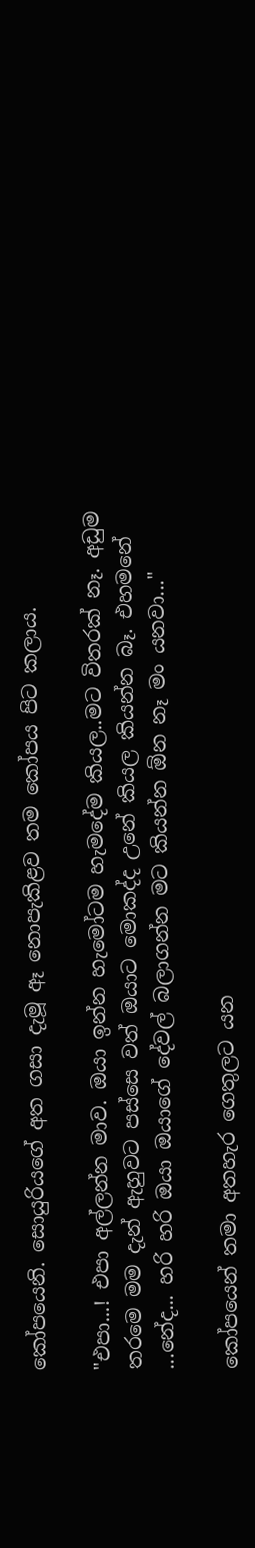කෝපයෙනි. සොයුරියගේ අත ගසා දැමූ ඈ නොපැකිළව තම කෝපය පිට කලාය.

"එපා...! එපා අල්ලන්න මාව. ඔයා ඉන්න හැමෝටම හැමදේම කියල..මට විතරක් නෑ. අඩුම තරමෙ මම දැන් ඇහුවට පස්සෙ වත් ඔයාට මොකද්ද උනේ කියල කියන්න බෑ. එහමනේ ...නේද... හරි හරි ඔයා ඔයාගේ දේවල් බලාගන්න මට කියන්න ඕන නෑ මං යනවා..."

කෝපයෙන් තමා අතහැර ගෙතුලට යන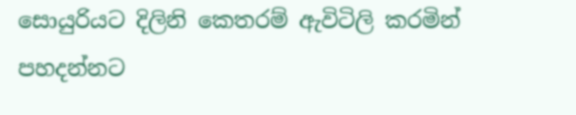සොයුරියට දිලිනි කෙතරම් ඇවිටිලි කරමින් පහදන්නට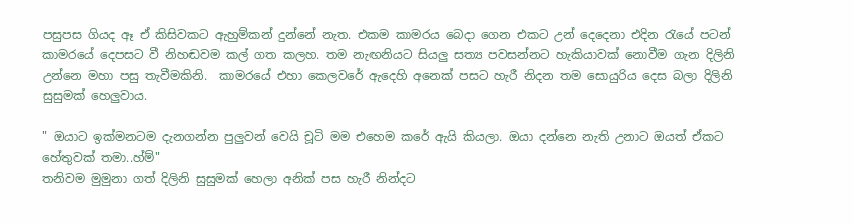පසුපස ගියද ඈ ඒ කිසිවකට ඇහුම්කන් දුන්නේ නැත. එකම කාමරය බෙදා ගෙන එකට උන් දෙදෙනා එදින රැයේ පටන් කාමරයේ දෙපසට වී නිහඬවම කල් ගත කලහ. තම නැඟනියට සියලු සත්‍ය පවසන්නට හැකියාවක් නොවීම ගැන දිලිනි උන්නෙ මහා පසු තැවීමකිනි.  කාමරයේ එහා කෙලවරේ ඇදෙහි අනෙක් පසට හැරී නිදන තම සොයුරිය දෙස බලා දිලිනි සුසුමක් හෙලුවාය.

" ඔයාට ඉක්මනටම දැනගන්න පුලුවන් වෙයි චූටි මම එහෙම කරේ ඇයි කියලා. ඔයා දන්නෙ නැති උනාට ඔයත් ඒකට හේතුවක් තමා..හ්ම්"
තනිවම මුමුනා ගත් දිලිනි සුසුමක් හෙලා අනික් පස හැරී නින්දට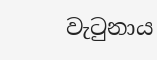වැටුනාය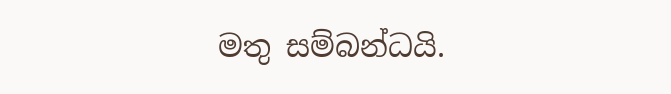මතු සම්බන්ධයි.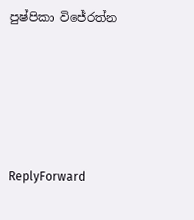පුෂ්පිකා විජේරත්න





ReplyForward